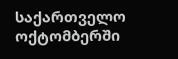საქართველო ოქტომბერში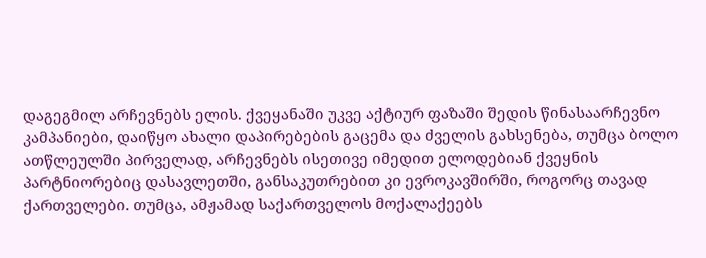დაგეგმილ არჩევნებს ელის. ქვეყანაში უკვე აქტიურ ფაზაში შედის წინასაარჩევნო კამპანიები, დაიწყო ახალი დაპირებების გაცემა და ძველის გახსენება, თუმცა ბოლო ათწლეულში პირველად, არჩევნებს ისეთივე იმედით ელოდებიან ქვეყნის პარტნიორებიც დასავლეთში, განსაკუთრებით კი ევროკავშირში, როგორც თავად ქართველები. თუმცა, ამჟამად საქართველოს მოქალაქეებს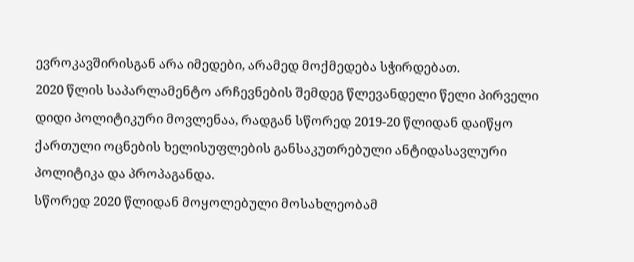ევროკავშირისგან არა იმედები, არამედ მოქმედება სჭირდებათ.
2020 წლის საპარლამენტო არჩევნების შემდეგ წლევანდელი წელი პირველი დიდი პოლიტიკური მოვლენაა, რადგან სწორედ 2019-20 წლიდან დაიწყო ქართული ოცნების ხელისუფლების განსაკუთრებული ანტიდასავლური პოლიტიკა და პროპაგანდა.
სწორედ 2020 წლიდან მოყოლებული მოსახლეობამ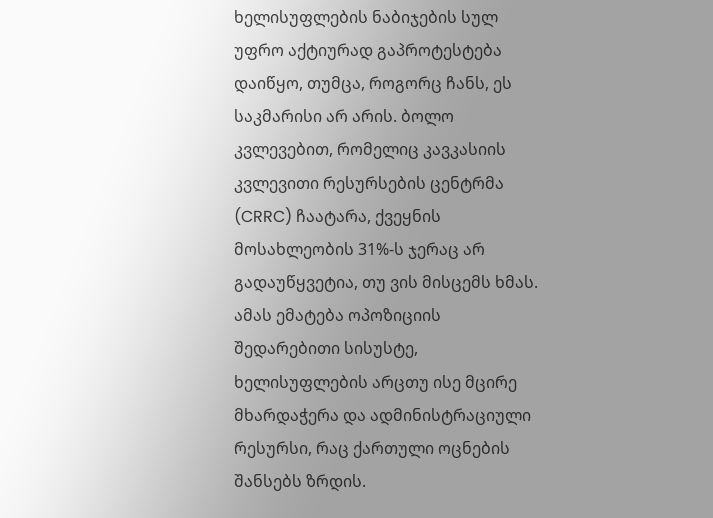ხელისუფლების ნაბიჯების სულ უფრო აქტიურად გაპროტესტება დაიწყო, თუმცა, როგორც ჩანს, ეს საკმარისი არ არის. ბოლო კვლევებით, რომელიც კავკასიის კვლევითი რესურსების ცენტრმა (CRRC) ჩაატარა, ქვეყნის მოსახლეობის 31%-ს ჯერაც არ გადაუწყვეტია, თუ ვის მისცემს ხმას. ამას ემატება ოპოზიციის შედარებითი სისუსტე, ხელისუფლების არცთუ ისე მცირე მხარდაჭერა და ადმინისტრაციული რესურსი, რაც ქართული ოცნების შანსებს ზრდის.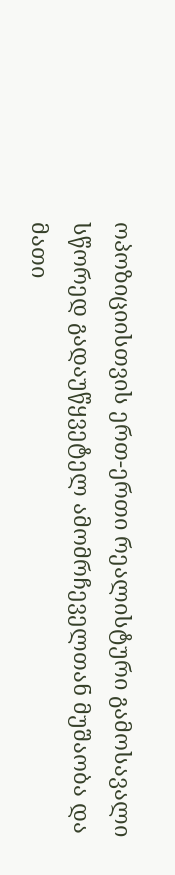ოპოზიციისთვის ერთ-ერთი რეალისტური გამოსავალი სწორედ გადაუწყვეტელ ამომრჩეველთან მუშაობა და მათი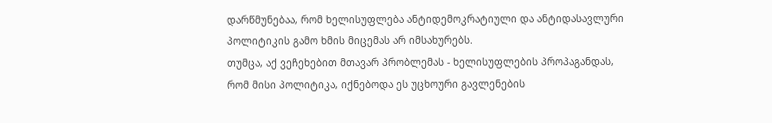დარწმუნებაა, რომ ხელისუფლება ანტიდემოკრატიული და ანტიდასავლური პოლიტიკის გამო ხმის მიცემას არ იმსახურებს.
თუმცა, აქ ვეჩეხებით მთავარ პრობლემას - ხელისუფლების პროპაგანდას, რომ მისი პოლიტიკა, იქნებოდა ეს უცხოური გავლენების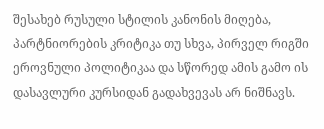შესახებ რუსული სტილის კანონის მიღება, პარტნიორების კრიტიკა თუ სხვა, პირველ რიგში ეროვნული პოლიტიკაა და სწორედ ამის გამო ის დასავლური კურსიდან გადახვევას არ ნიშნავს.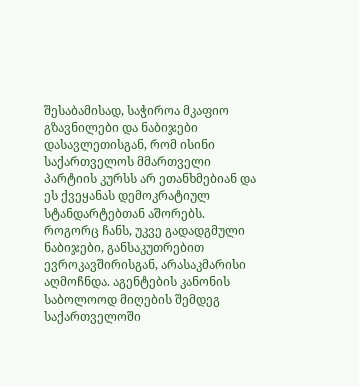შესაბამისად, საჭიროა მკაფიო გზავნილები და ნაბიჯები დასავლეთისგან, რომ ისინი საქართველოს მმართველი პარტიის კურსს არ ეთანხმებიან და ეს ქვეყანას დემოკრატიულ სტანდარტებთან აშორებს.
როგორც ჩანს, უკვე გადადგმული ნაბიჯები, განსაკუთრებით ევროკავშირისგან, არასაკმარისი აღმოჩნდა. აგენტების კანონის საბოლოოდ მიღების შემდეგ საქართველოში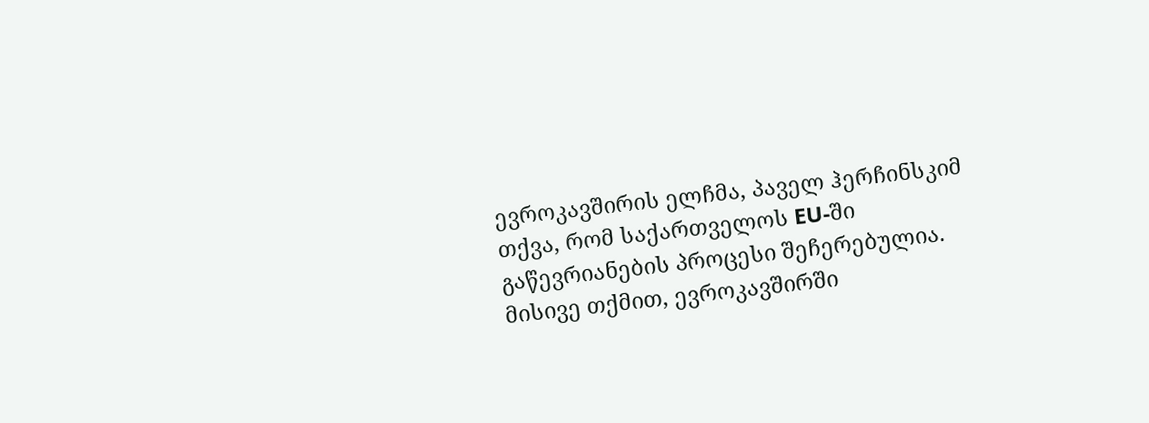ევროკავშირის ელჩმა, პაველ ჰერჩინსკიმ თქვა, რომ საქართველოს EU-ში გაწევრიანების პროცესი შეჩერებულია. მისივე თქმით, ევროკავშირში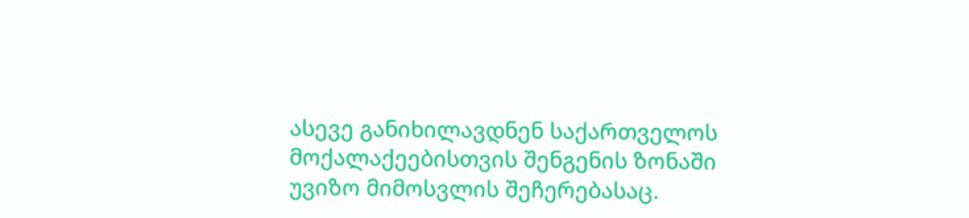ასევე განიხილავდნენ საქართველოს მოქალაქეებისთვის შენგენის ზონაში უვიზო მიმოსვლის შეჩერებასაც.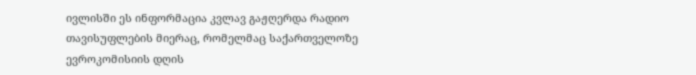ივლისში ეს ინფორმაცია კვლავ გაჟღერდა რადიო თავისუფლების მიერაც, რომელმაც საქართველოზე ევროკომისიის დღის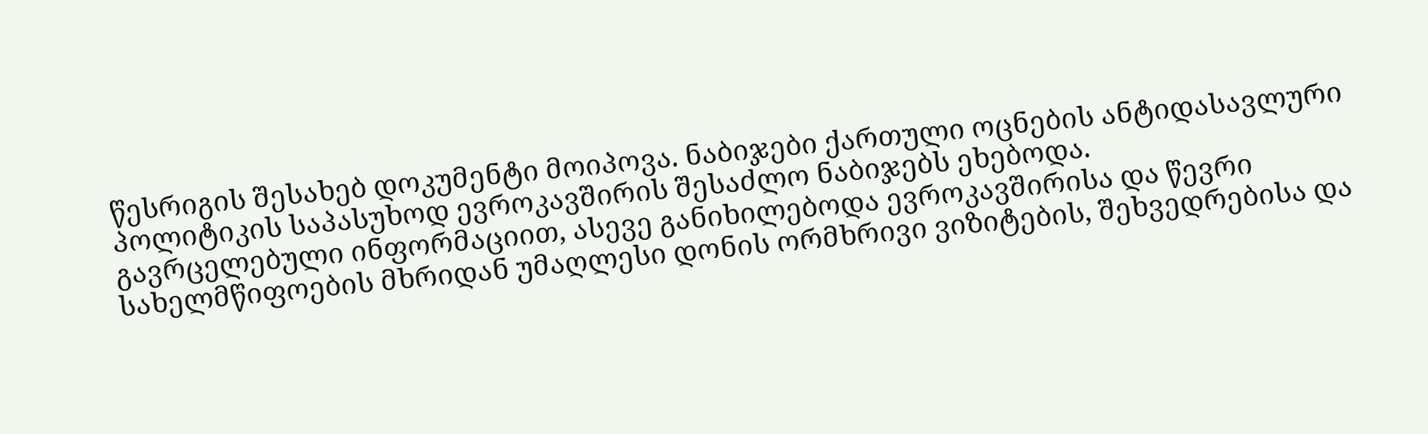წესრიგის შესახებ დოკუმენტი მოიპოვა. ნაბიჯები ქართული ოცნების ანტიდასავლური პოლიტიკის საპასუხოდ ევროკავშირის შესაძლო ნაბიჯებს ეხებოდა.
გავრცელებული ინფორმაციით, ასევე განიხილებოდა ევროკავშირისა და წევრი სახელმწიფოების მხრიდან უმაღლესი დონის ორმხრივი ვიზიტების, შეხვედრებისა და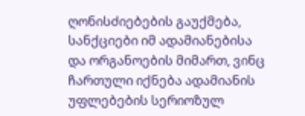ღონისძიებების გაუქმება, სანქციები იმ ადამიანებისა და ორგანოების მიმართ, ვინც ჩართული იქნება ადამიანის უფლებების სერიოზულ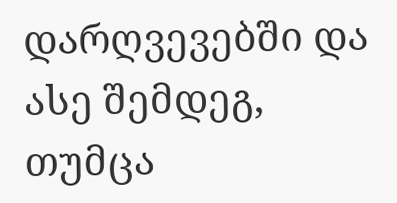დარღვევებში და ასე შემდეგ, თუმცა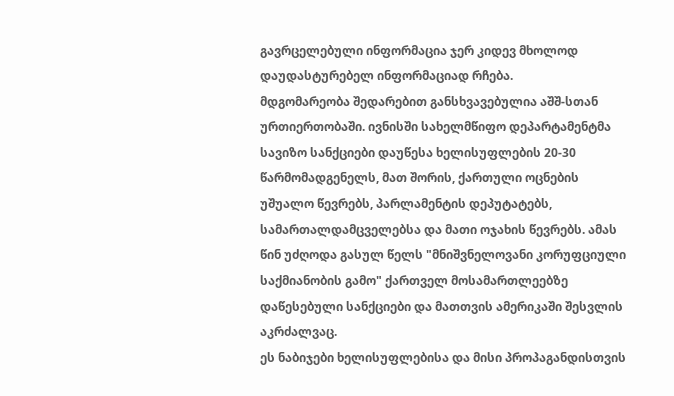გავრცელებული ინფორმაცია ჯერ კიდევ მხოლოდ დაუდასტურებელ ინფორმაციად რჩება.
მდგომარეობა შედარებით განსხვავებულია აშშ-სთან ურთიერთობაში. ივნისში სახელმწიფო დეპარტამენტმა სავიზო სანქციები დაუწესა ხელისუფლების 20-30 წარმომადგენელს, მათ შორის, ქართული ოცნების უშუალო წევრებს, პარლამენტის დეპუტატებს, სამართალდამცველებსა და მათი ოჯახის წევრებს. ამას წინ უძღოდა გასულ წელს "მნიშვნელოვანი კორუფციული საქმიანობის გამო" ქართველ მოსამართლეებზე დაწესებული სანქციები და მათთვის ამერიკაში შესვლის აკრძალვაც.
ეს ნაბიჯები ხელისუფლებისა და მისი პროპაგანდისთვის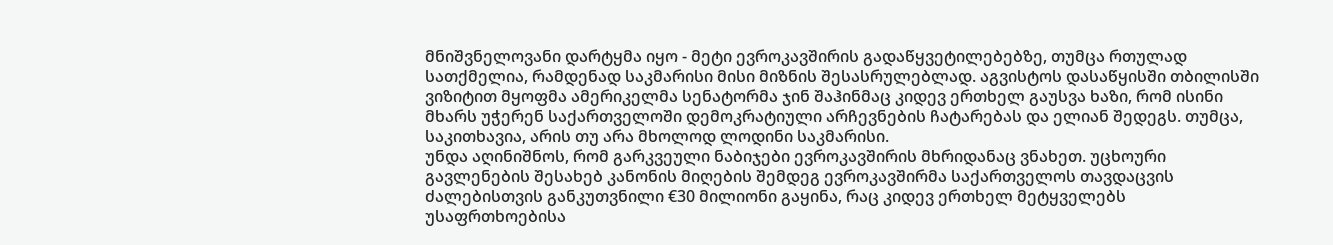მნიშვნელოვანი დარტყმა იყო - მეტი ევროკავშირის გადაწყვეტილებებზე, თუმცა რთულად სათქმელია, რამდენად საკმარისი მისი მიზნის შესასრულებლად. აგვისტოს დასაწყისში თბილისში ვიზიტით მყოფმა ამერიკელმა სენატორმა ჯინ შაჰინმაც კიდევ ერთხელ გაუსვა ხაზი, რომ ისინი მხარს უჭერენ საქართველოში დემოკრატიული არჩევნების ჩატარებას და ელიან შედეგს. თუმცა, საკითხავია, არის თუ არა მხოლოდ ლოდინი საკმარისი.
უნდა აღინიშნოს, რომ გარკვეული ნაბიჯები ევროკავშირის მხრიდანაც ვნახეთ. უცხოური გავლენების შესახებ კანონის მიღების შემდეგ ევროკავშირმა საქართველოს თავდაცვის ძალებისთვის განკუთვნილი €30 მილიონი გაყინა, რაც კიდევ ერთხელ მეტყველებს უსაფრთხოებისა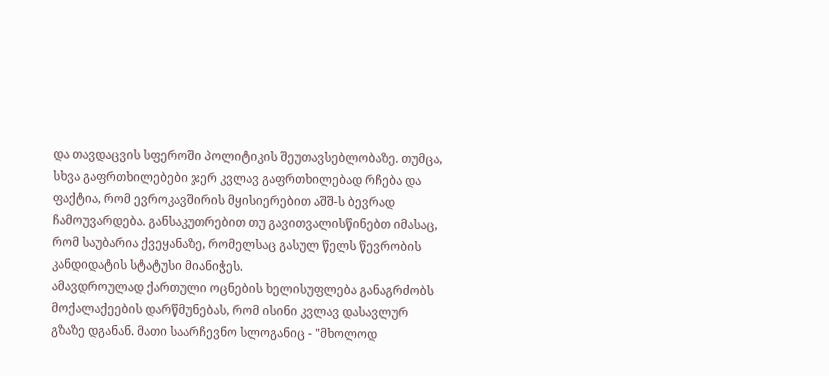და თავდაცვის სფეროში პოლიტიკის შეუთავსებლობაზე. თუმცა, სხვა გაფრთხილებები ჯერ კვლავ გაფრთხილებად რჩება და ფაქტია, რომ ევროკავშირის მყისიერებით აშშ-ს ბევრად ჩამოუვარდება. განსაკუთრებით თუ გავითვალისწინებთ იმასაც, რომ საუბარია ქვეყანაზე, რომელსაც გასულ წელს წევრობის კანდიდატის სტატუსი მიანიჭეს.
ამავდროულად ქართული ოცნების ხელისუფლება განაგრძობს მოქალაქეების დარწმუნებას, რომ ისინი კვლავ დასავლურ გზაზე დგანან. მათი საარჩევნო სლოგანიც - "მხოლოდ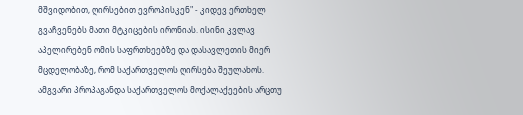მშვიდობით, ღირსებით ევროპისკენ" - კიდევ ერთხელ გვაჩვენებს მათი მტკიცების ირონიას. ისინი კვლავ აპელირებენ ომის საფრთხეებზე და დასავლეთის მიერ მცდელობაზე, რომ საქართველოს ღირსება შეულახოს.
ამგვარი პროპაგანდა საქართველოს მოქალაქეების არცთუ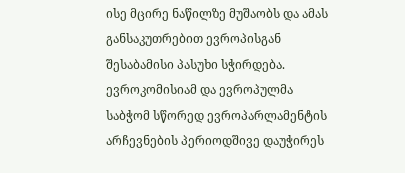ისე მცირე ნაწილზე მუშაობს და ამას განსაკუთრებით ევროპისგან შესაბამისი პასუხი სჭირდება.
ევროკომისიამ და ევროპულმა საბჭომ სწორედ ევროპარლამენტის არჩევნების პერიოდშივე დაუჭირეს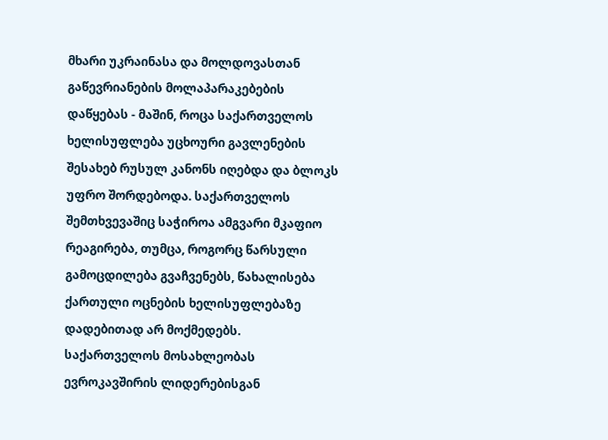მხარი უკრაინასა და მოლდოვასთან გაწევრიანების მოლაპარაკებების დაწყებას - მაშინ, როცა საქართველოს ხელისუფლება უცხოური გავლენების შესახებ რუსულ კანონს იღებდა და ბლოკს უფრო შორდებოდა. საქართველოს შემთხვევაშიც საჭიროა ამგვარი მკაფიო რეაგირება, თუმცა, როგორც წარსული გამოცდილება გვაჩვენებს, წახალისება ქართული ოცნების ხელისუფლებაზე დადებითად არ მოქმედებს.
საქართველოს მოსახლეობას ევროკავშირის ლიდერებისგან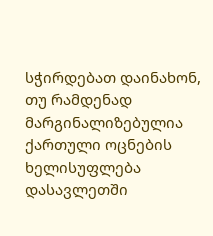სჭირდებათ დაინახონ, თუ რამდენად მარგინალიზებულია ქართული ოცნების ხელისუფლება დასავლეთში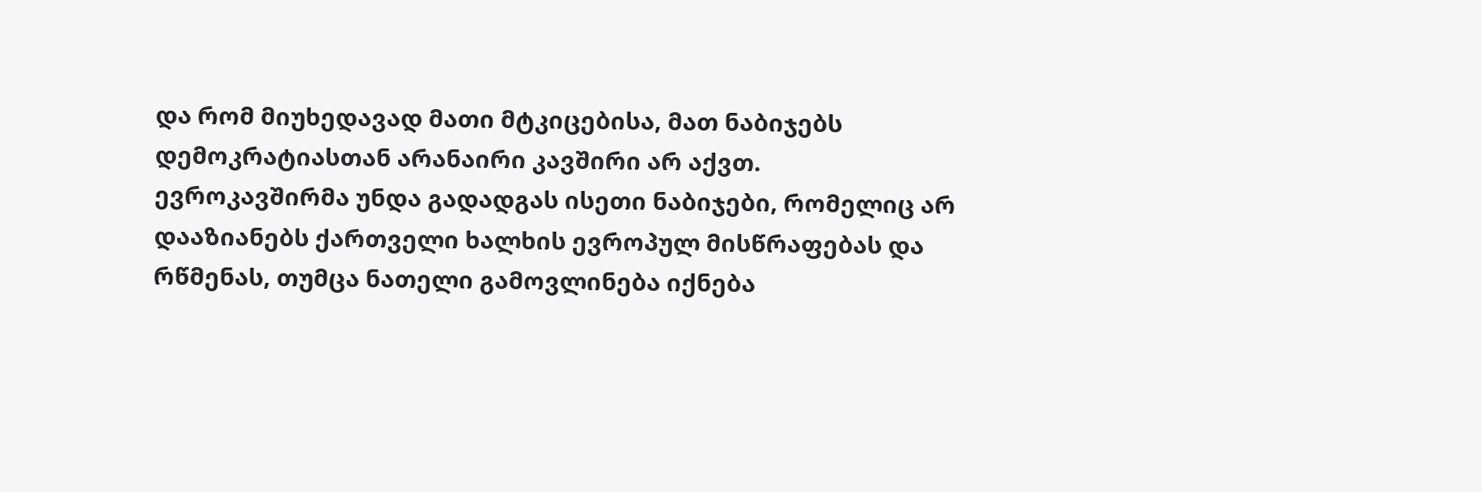და რომ მიუხედავად მათი მტკიცებისა, მათ ნაბიჯებს დემოკრატიასთან არანაირი კავშირი არ აქვთ.
ევროკავშირმა უნდა გადადგას ისეთი ნაბიჯები, რომელიც არ დააზიანებს ქართველი ხალხის ევროპულ მისწრაფებას და რწმენას, თუმცა ნათელი გამოვლინება იქნება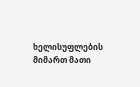ხელისუფლების მიმართ მათი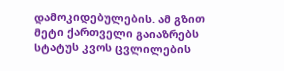დამოკიდებულების. ამ გზით მეტი ქართველი გაიაზრებს სტატუს კვოს ცვლილების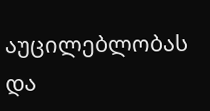აუცილებლობას და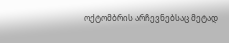ოქტომბრის არჩევნებსაც მეტად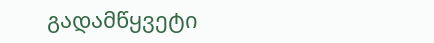გადამწყვეტი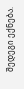შედეგი ექნება.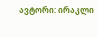ავტორი: ირაკლი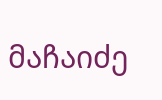მაჩაიძე